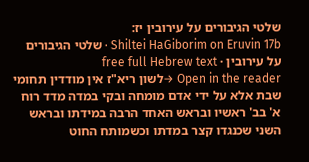שלטי הגיבורים על עירובין יז:
Shiltei HaGiborim on Eruvin 17b · שלטי הגיבורים על עירובין · free full Hebrew text
Open in the reader →לשון ריא"ז אין מודדין תחומי שבת אלא על ידי אדם מומחה ובקי במדה מדד רוח א' בב' ראשיו ובראש האחד הרבה במידתו ובראש השני שכנגדו קצר במדתו וכשמותח החוט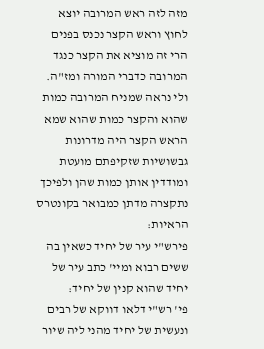מזה לזה ראש המרובה יוצא לחוץ וראש הקצר נכנס בפנים הרי זה מוציא את הקצר כנגד המרובה כדברי המורה ומז"ה. ולי נראה שמניח המרובה כמות שהוא והקצר כמות שהוא שמא הראש הקצר היה מדרונות גבשושיות שזקיפתם מועטת ומודדין אותן כמות שהן ולפיכך נתקצרה מדתן כמבואר בקונטרס הראיות:
פירש"י עיר של יחיד כשאין בה ששים רבוא ומיי' כתב עיר של יחיד שהוא קנין של יחיד:
פי' רש"י דלאו דווקא של רבים ונעשית של יחיד מהני ליה שיור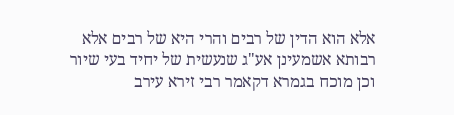אלא הוא הדין של רבים והרי היא של רבים אלא רבותא אשמעינן אע"ג שנעשית של יחיד בעי שיור וכן מוכח בגמרא דקאמר רבי זירא עירב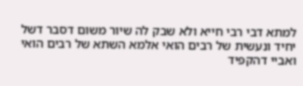למתא דבי רבי חייא ולא שבק לה שיור משום דסבר דשל יחיד ונעשית של רבים הואי אלמא השתא של רבים הואי ואביי דהקפיד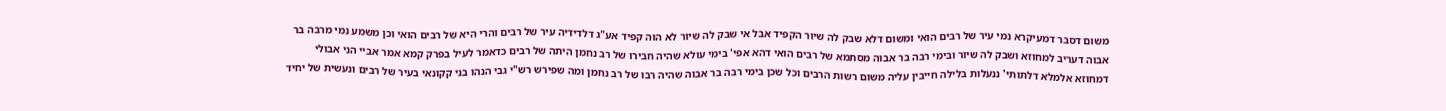משום דסבר דמעיקרא נמי עיר של רבים הואי ומשום דלא שבק לה שיור הקפיד אבל אי שבק לה שיור לא הוה קפיד אע"ג דלדידיה עיר של רבים והרי היא של רבים הואי וכן משמע נמי מרבה בר אבוה דעריב למחוזא ושבק לה שיור ובימי רבה בר אבוה מסתמא של רבים הואי דהא אפי' בימי עולא שהיה חבירו של רב נחמן היתה של רבים כדאמר לעיל בפרק קמא אמר אביי הני אבולי דמחוזא אלמלא דלתותי' ננעלות בלילה חייבין עליה משום רשות הרבים וכל שכן בימי רבה בר אבוה שהיה רבו של רב נחמן ומה שפירש רש"י גבי הנהו בני קקונאי בעיר של רבים ונעשית של יחיד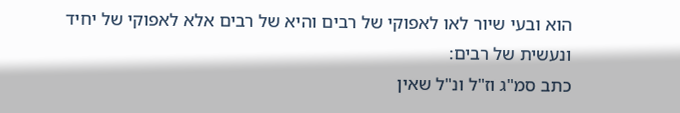הוא ובעי שיור לאו לאפוקי של רבים והיא של רבים אלא לאפוקי של יחיד ונעשית של רבים:
כתב סמ"ג וז"ל ונ"ל שאין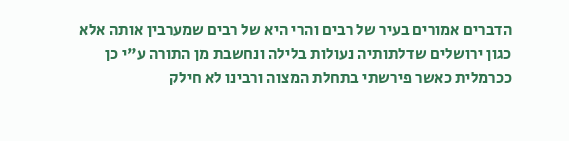הדברים אמורים בעיר של רבים והרי היא של רבים שמערבין אותה אלא כגון ירושלים שדלתותיה נעולות בלילה ונחשבת מן התורה ע"י כן ככרמלית כאשר פירשתי בתחלת המצוה ורבינו לא חילק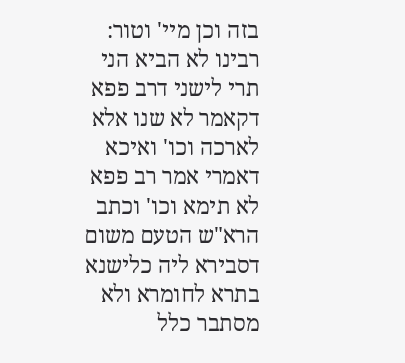בזה וכן מיי' וטור:
רבינו לא הביא הני תרי לישני דרב פפא דקאמר לא שנו אלא לארכה וכו' ואיכא דאמרי אמר רב פפא לא תימא וכו' וכתב הרא"ש הטעם משום דסבירא ליה כלישנא בתרא לחומרא ולא מסתבר כלל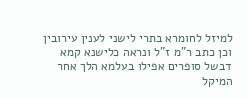למיזל לחומרא בתרי לישני לענין עירובין וכן כתב ר"מ ז"ל ונראה כלישנא קמא דבשל סופרים אפילו בעלמא הלך אחר המיקל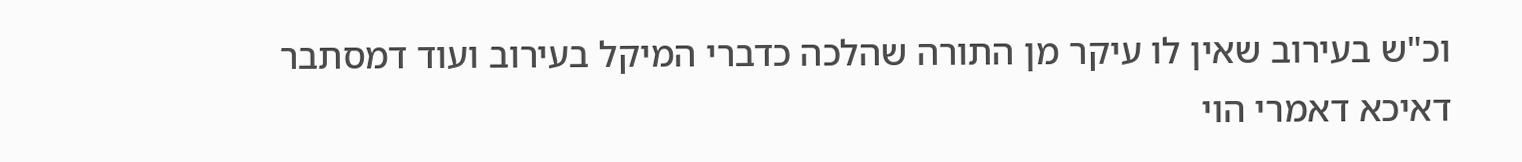וכ"ש בעירוב שאין לו עיקר מן התורה שהלכה כדברי המיקל בעירוב ועוד דמסתבר דאיכא דאמרי הוי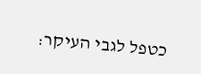כטפל לגבי העיקר: